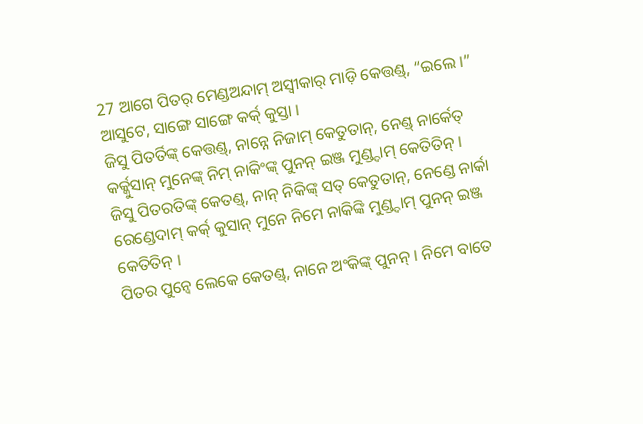27 ଆଗେ ପିତର୍ ମେଣ୍ଡଅନ୍ଦାମ୍ ଅସ୍ୱୀକାର୍ ମାଡ଼ି କେତ୍ତଣ୍ଡ୍, “ଇଲେ ।” ଆସୁଟେ, ସାଙ୍ଗେ ସାଙ୍ଗେ କର୍କ୍ କୁସ୍ତା ।
ଜିସୁ ପିତର୍ତିଙ୍କ୍ କେତ୍ତଣ୍ଡ୍, ନାନ୍ନେ ନିଜାମ୍ କେତୁତାନ୍, ନେଣ୍ଡ୍ ନାର୍କେତ୍ କର୍କ୍କୁସାନ୍ ମୁନେଙ୍କ୍ ନିମ୍ ନାକିଂଙ୍କ୍ ପୁନନ୍ ଇଞ୍ଜ ମୁଣ୍ଡ୍ଦାମ୍ କେତିତିନ୍ ।
ଜିସୁ ପିତରତିଙ୍କ୍ କେତଣ୍ଡ୍, ନାନ୍ ନିକିଙ୍କ୍ ସତ୍ କେତୁତାନ୍, ନେଣ୍ଡେ ନାର୍କା ରେଣ୍ଡେଦାମ୍ କର୍କ୍ କୁସାନ୍ ମୁନେ ନିମେ ନାକିଙ୍କି ମୁଣ୍ଡ୍ଦାମ୍ ପୁନନ୍ ଇଞ୍ଜ କେତିତିନ୍ ।
ପିତର ପୁନ୍ୱେ ଲେକେ କେତଣ୍ଡ୍, ନାନେ ଅଂକିଙ୍କ୍ ପୁନନ୍ । ନିମେ ବାତେ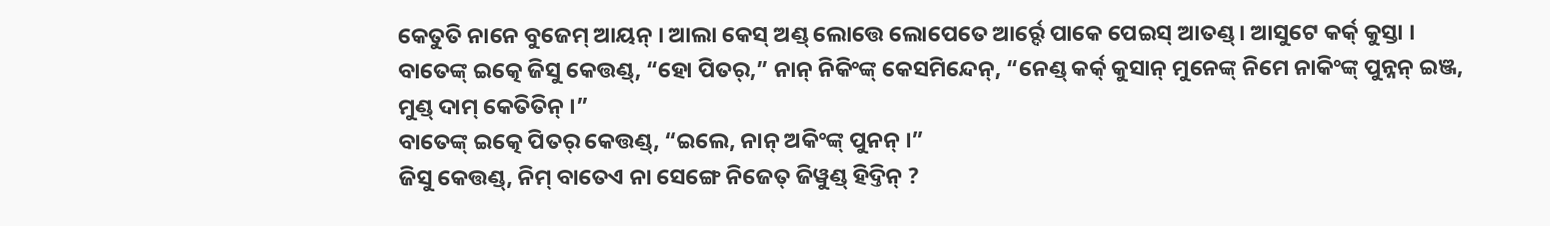କେତୁତି ନାନେ ବୁଜେମ୍ ଆୟନ୍ । ଆଲା କେସ୍ ଅଣ୍ଡ୍ ଲୋତ୍ତେ ଲୋପେତେ ଆର୍ର୍ଦେ ପାକେ ପେଇସ୍ ଆତଣ୍ଡ୍ । ଆସୁଟେ କର୍କ୍ କୁସ୍ତା ।
ବାତେଙ୍କ୍ ଇତ୍କେ ଜିସୁ କେତ୍ତଣ୍ଡ୍, “ହୋ ପିତର୍,” ନାନ୍ ନିକିଂଙ୍କ୍ କେସମିନ୍ଦେନ୍, “ନେଣ୍ଡ୍ କର୍କ୍ କୁସାନ୍ ମୁନେଙ୍କ୍ ନିମେ ନାକିଂଙ୍କ୍ ପୁନ୍ନନ୍ ଇଞ୍ଜ, ମୁଣ୍ଡ୍ ଦାମ୍ କେତିତିନ୍ ।”
ବାତେଙ୍କ୍ ଇତ୍କେ ପିତର୍ କେତ୍ତଣ୍ଡ୍, “ଇଲେ, ନାନ୍ ଅକିଂଙ୍କ୍ ପୁନନ୍ ।”
ଜିସୁ କେତ୍ତଣ୍ଡ୍, ନିମ୍ ବାତେଏ ନା ସେଙ୍ଗେ ନିଜେତ୍ ଜିୱୁଣ୍ଡ୍ ହିଦ୍ତିନ୍ ?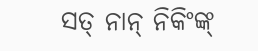ସତ୍ ନାନ୍ ନିକିଂଙ୍କ୍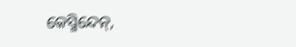କେସ୍ମିନ୍ଦେନ୍,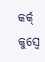କର୍କ୍ କୁସ୍ୱେ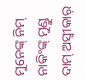ମୁନେଙ୍କ୍ ନିମ୍ ନାକିଂଙ୍କ୍ ମୁଣ୍ଡୁ ଦାମ୍ ଅସ୍ୱୀକାର୍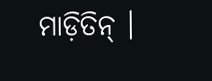ମାଡ଼ିତିନ୍ ।